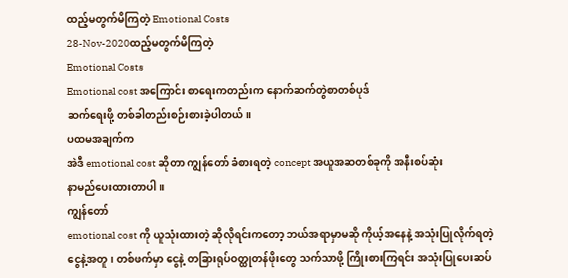ထည့်မတွက်မိကြတဲ့ Emotional Costs
28-Nov-2020ထည့်မတွက်မိကြတဲ့
Emotional Costs
Emotional cost အကြောင်း စာရေးကတည်းက နောက်ဆက်တွဲစာတစ်ပုဒ်
ဆက်ရေးဖို့ တစ်ခါတည်းစဉ်းစားခဲ့ပါတယ်။
ပထမအချက်က
အဲဒီ emotional cost ဆိုတာ ကျွန်တော် ခံစားရတဲ့ concept အယူအဆတစ်ခုကို အနီးစပ်ဆုံး
နာမည်ပေးထားတာပါ။
ကျွန်တော်
emotional cost ကို ယူသုံးထားတဲ့ ဆိုလိုရင်းကတော့ ဘယ်အရာမှာမဆို ကိုယ့်အနေနဲ့ အသုံးပြုလိုက်ရတဲ့
ငွေနဲ့အတူ၊ တစ်ဖက်မှာ ငွေနဲ့ တခြားရုပ်ဝတ္ထုတန်ဖိုးတွေ သက်သာဖို့ ကြိုးစားကြရင်း အသုံးပြုပေးဆပ်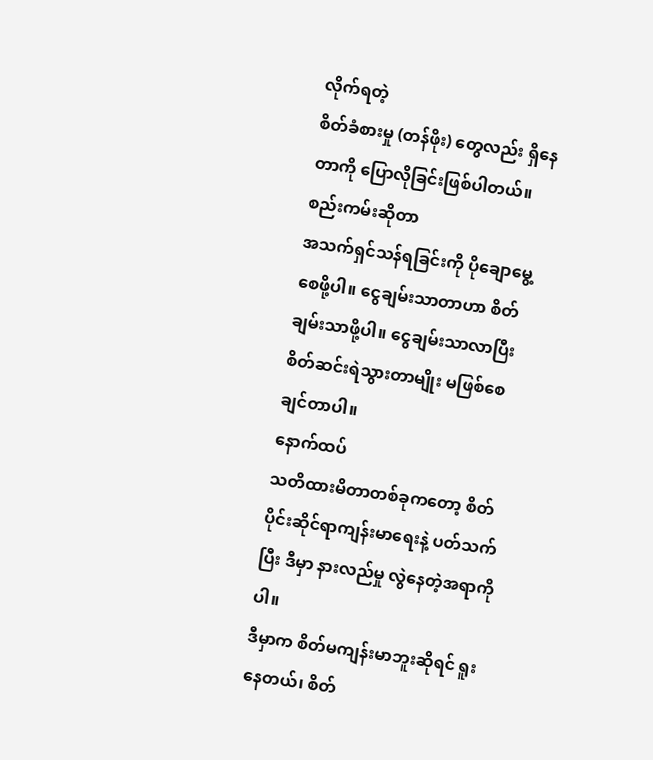လိုက်ရတဲ့
စိတ်ခံစားမှု (တန်ဖိုး) တွေလည်း ရှိနေတာကို ပြောလိုခြင်းဖြစ်ပါတယ်။
စည်းကမ်းဆိုတာ
အသက်ရှင်သန်ရခြင်းကို ပိုချောမွေ့စေဖို့ပါ။ ငွေချမ်းသာတာဟာ စိတ်ချမ်းသာဖို့ပါ။ ငွေချမ်းသာလာပြီး
စိတ်ဆင်းရဲသွားတာမျိုး မဖြစ်စေချင်တာပါ။
နောက်ထပ်
သတိထားမိတာတစ်ခုကတော့ စိတ်ပိုင်းဆိုင်ရာကျန်းမာရေးနဲ့ ပတ်သက်ပြီး ဒီမှာ နားလည်မှု လွဲနေတဲ့အရာကိုပါ။
ဒီမှာက စိတ်မကျန်းမာဘူးဆိုရင် ရူးနေတယ်၊ စိတ်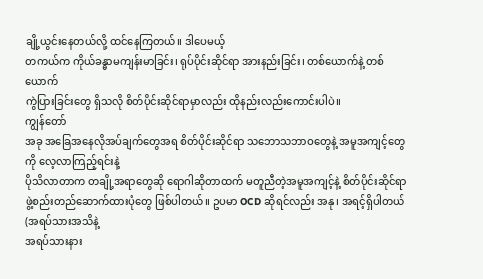ချို့ယွင်းနေတယ်လို့ ထင်နေကြတယ်။ ဒါပေမယ့်
တကယ်က ကိုယ်ခန္ဓာမကျန်းမာခြင်း၊ ရုပ်ပိုင်းဆိုင်ရာ အားနည်းခြင်း၊ တစ်ယောက်နဲ့ တစ်ယောက်
ကွဲပြားခြင်းတွေ ရှိသလို စိတ်ပိုင်းဆိုင်ရာမှာလည်း ထိုနည်းလည်းကောင်းပါပဲ။
ကျွန်တော်
အခု အခြေအနေလိုအပ်ချက်တွေအရ စိတ်ပိုင်းဆိုင်ရာ သဘောသဘာဝတွေနဲ့ အမူအကျင့်တွေကို လေ့လာကြည့်ရင်းနဲ့
ပိုသိလာတာက တချို့အရာတွေဆို ရောဂါဆိုတာထက် မတူညီတဲ့အမူအကျင့်နဲ့ စိတ်ပိုင်းဆိုင်ရာ
ဖွဲ့စည်းတည်ဆောက်ထားပုံတွေ ဖြစ်ပါတယ်။ ဥပမာ OCD ဆိုရင်လည်း အနု၊ အရင့်ရှိပါတယ် (အရပ်သားအသိနဲ့
အရပ်သားနား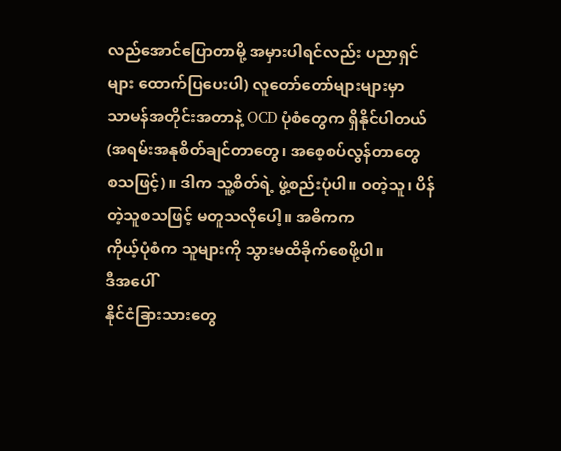လည်အောင်ပြောတာမို့ အမှားပါရင်လည်း ပညာရှင်များ ထောက်ပြပေးပါ) လူတော်တော်များများမှာ
သာမန်အတိုင်းအတာနဲ့ OCD ပုံစံတွေက ရှိနိုင်ပါတယ်(အရမ်းအနုစိတ်ချင်တာတွေ၊ အစေ့စပ်လွန်တာတွေ
စသဖြင့်)။ ဒါက သူ့စိတ်ရဲ့ ဖွဲ့စည်းပုံပါ။ ဝတဲ့သူ၊ ပိန်တဲ့သူစသဖြင့် မတူသလိုပေါ့။ အဓိကက
ကိုယ့်ပုံစံက သူများကို သွားမထိခိုက်စေဖို့ပါ။
ဒီအပေါ်
နိုင်ငံခြားသားတွေ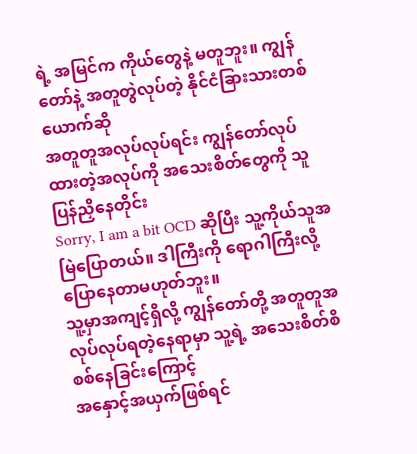ရဲ့ အမြင်က ကိုယ်တွေနဲ့ မတူဘူး။ ကျွန်တော်နဲ့ အတူတွဲလုပ်တဲ့ နိုင်ငံခြားသားတစ်ယောက်ဆို
အတူတူအလုပ်လုပ်ရင်း ကျွန်တော်လုပ်ထားတဲ့အလုပ်ကို အသေးစိတ်တွေကို သူပြန်ညှိနေတိုင်း
Sorry, I am a bit OCD ဆိုပြီး သူ့ကိုယ်သူအမြဲပြောတယ်။ ဒါကြီးကို ရောဂါကြီးလို့ ပြောနေတာမဟုတ်ဘူး။
သူ့မှာအကျင့်ရှိလို့ ကျွန်တော်တို့ အတူတူအလုပ်လုပ်ရတဲ့နေရာမှာ သူ့ရဲ့ အသေးစိတ်စိစစ်နေခြင်းကြောင့်
အနှောင့်အယှက်ဖြစ်ရင်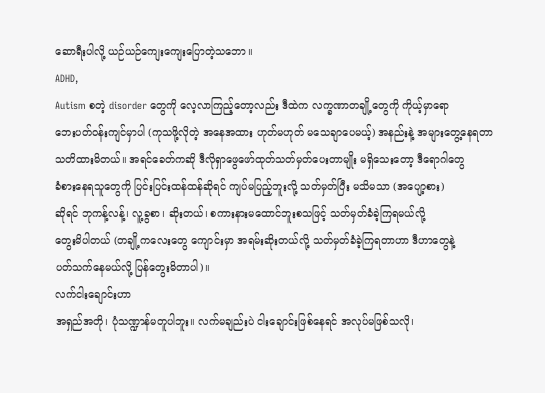ဆောရီးပါလို့ ယဉ်ယဉ်ကျေးကျေးပြောတဲ့သဘော။
ADHD,
Autism စတဲ့ disorder တွေကို လေ့လာကြည့်တော့လည်း ဒီထဲက လက္ခဏာတချို့တွေကို ကိုယ့်မှာရော
ဘေးပတ်ဝန်းကျင်မှာပါ (ကုသဖို့လိုတဲ့ အနေအထား ဟုတ်မဟုတ် မသေချာပေမယ့်) အနည်းနဲ့ အများတွေ့နေရတာ
သတိထားမိတယ်။ အရင်ခေတ်ကဆို ဒီလိုရှာဖွေဖော်ထုတ်သတ်မှတ်ပေးတာမျိုး မရှိသေးတော့ ဒီရောဂါတွေ
ခံစားနေရသူတွေကို ပြင်းပြင်းထန်ထန်ဆိုရင် ကျပ်မပြည့်ဘူးလို့ သတ်မှတ်ပြီး မသိမသာ (အပျော့စား)
ဆိုရင် ဘုကန့်လန့်၊ လူ့ခွစာ၊ ဆိုးတယ်၊ စကားနားမထောင်ဘူးစသဖြင့် သတ်မှတ်ခံခဲ့ကြရမယ်လို့
တွေးမိပါတယ် (တချို့ကလေးတွေ ကျောင်းမှာ အရမ်းဆိုးတယ်လို့ သတ်မှတ်ခံခဲ့ကြရတာဟာ ဒီဟာတွေနဲ့
ပတ်သက်နေမယ်လို့ ပြန်တွေးမိတာပါ)။
လက်ငါးချောင်းဟာ
အရှည်အတို၊ ပုံသဏ္ဍာန်မတူပါဘူး။ လက်မချည်းပဲ ငါးချောင်းဖြစ်နေရင် အလုပ်မဖြစ်သလို၊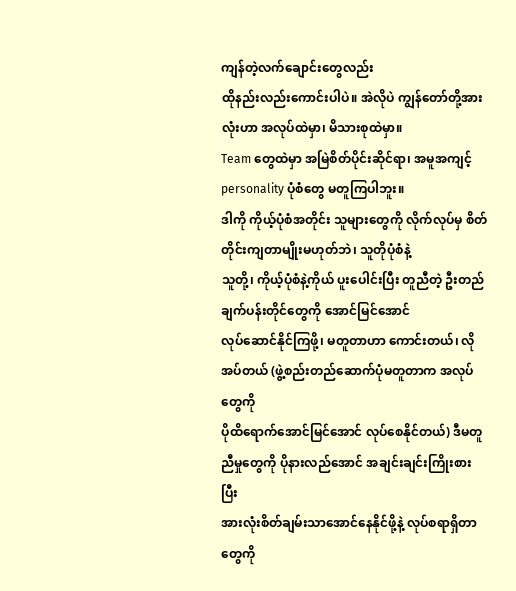ကျန်တဲ့လက်ချောင်းတွေလည်း
ထိုနည်းလည်းကောင်းပါပဲ။ အဲလိုပဲ ကျွန်တော်တို့အားလုံးဟာ အလုပ်ထဲမှာ၊ မိသားစုထဲမှာ။
Team တွေထဲမှာ အမြဲစိတ်ပိုင်းဆိုင်ရာ၊ အမူအကျင့် personality ပုံစံတွေ မတူကြပါဘူး။
ဒါကို ကိုယ့်ပုံစံအတိုင်း သူများတွေကို လိုက်လုပ်မှ စိတ်တိုင်းကျတာမျိုးမဟုတ်ဘဲ၊ သူတိုပုံစံနဲ့
သူတို့၊ ကိုယ့်ပုံစံနဲ့ကိုယ် ပူးပေါင်းပြီး တူညီတဲ့ ဦးတည်ချက်ပန်းတိုင်တွေကို အောင်မြင်အောင်
လုပ်ဆောင်နိုင်ကြဖို့၊ မတူတာဟာ ကောင်းတယ်၊ လိုအပ်တယ် (ဖွဲ့စည်းတည်ဆောက်ပုံမတူတာက အလုပ်တွေကို
ပိုထိရောက်အောင်မြင်အောင် လုပ်စေနိုင်တယ်) ဒီမတူညီမှုတွေကို ပိုနားလည်အောင် အချင်းချင်းကြိုးစားပြီး
အားလုံးစိတ်ချမ်းသာအောင်နေနိုင်ဖို့နဲ့ လုပ်စရာရှိတာတွေကို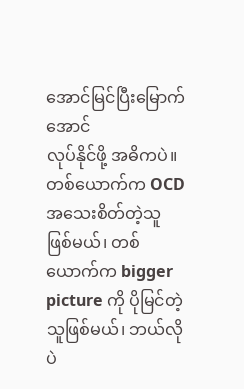အောင်မြင်ပြီးမြောက်အောင်
လုပ်နိုင်ဖို့ အဓိကပဲ။ တစ်ယောက်က OCD အသေးစိတ်တဲ့သူ ဖြစ်မယ်၊ တစ်ယောက်က bigger
picture ကို ပိုမြင်တဲ့သူဖြစ်မယ်၊ ဘယ်လိုပဲ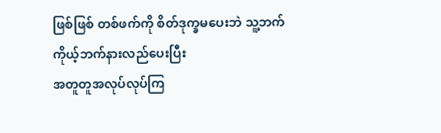ဖြစ်ဖြစ် တစ်ဖက်ကို စိတ်ဒုက္ခမပေးဘဲ သူ့ဘက်ကိုယ့်ဘက်နားလည်ပေးပြီး
အတူတူအလုပ်လုပ်ကြ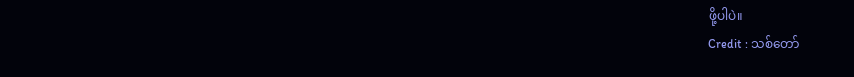ဖို့ပါပဲ။
Credit : သစ်တော်